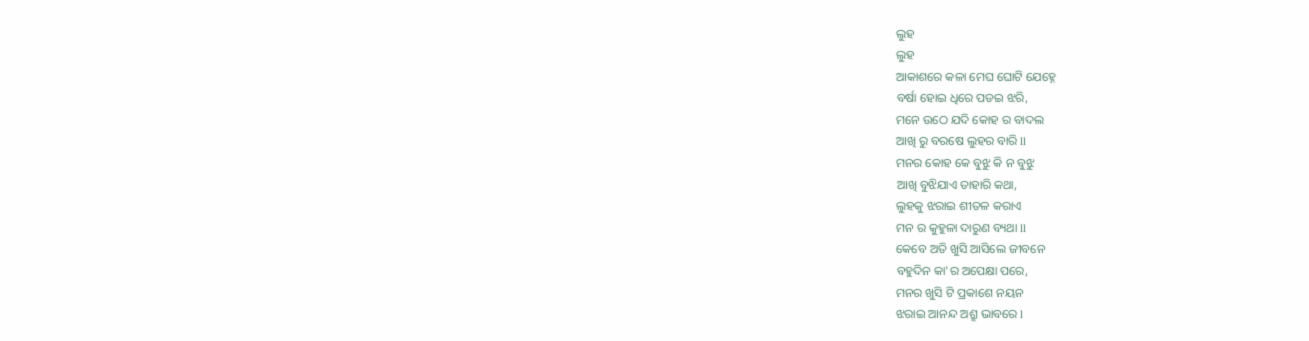ଲୁହ
ଲୁହ
ଆକାଶରେ କଳା ମେଘ ଘୋଟି ଯେହ୍ନେ
ବର୍ଷା ହୋଇ ଧିରେ ପଡଇ ଝରି,
ମନେ ଉଠେ ଯଦି କୋହ ର ବାଦଲ
ଆଖି ରୁ ବରଷେ ଲୁହର ବାରି ll
ମନର କୋହ କେ ବୁଝୁ କି ନ ବୁଝୁ
ଆଖି ବୁଝିଯାଏ ତାହାରି କଥା,
ଲୁହକୁ ଝରାଇ ଶୀତଳ କରାଏ
ମନ ର କୁହୁଳା ଦାରୁଣ ବ୍ୟଥା ll
କେବେ ଅତି ଖୁସି ଆସିଲେ ଜୀବନେ
ବହୁଦିନ କା'ର ଅପେକ୍ଷା ପରେ,
ମନର ଖୁସି ଟି ପ୍ରକାଶେ ନୟନ
ଝରାଇ ଆନନ୍ଦ ଅଶ୍ରୁ ଭାବରେ l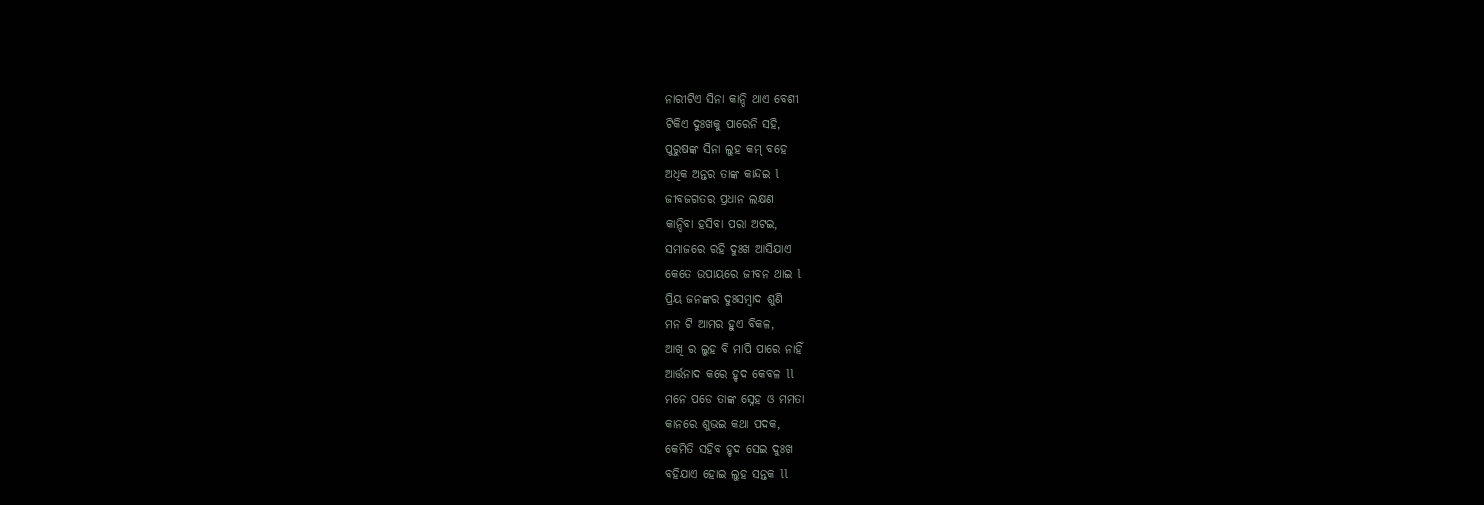ନାରୀଟିଏ ସିନା କାନ୍ଦି ଥାଏ ବେଶୀ
ଟିକିଏ ଦୁଃଖକୁ ପାରେନି ସହି,
ପୁରୁଷଙ୍କ ସିନା ଲୁହ କମ୍ ବହେ
ଅଧିକ ଅନ୍ତର ତାଙ୍କ କାନ୍ଦଇ l
ଜୀବଜଗତର ପ୍ରଧାନ ଲକ୍ଷଣ
କାନ୍ଦିବା ହସିବା ପରା ଅଟଇ,
ସମାଜରେ ରହି ଦୁଃଖ ଆସିଯାଏ
କେତେ ଉପାୟରେ ଜୀବନ ଥାଇ l
ପ୍ରିୟ ଜନଙ୍କର ଦୁଃସମ୍ବାଦ ଶୁଣି
ମନ ଟି ଆମର ହୁଏ ବିକଳ,
ଆଖି ର ଲୁହ ବି ମାପି ପାରେ ନାହିଁ
ଆର୍ତ୍ତନାଦ କରେ ହୃଦ କେବଳ ll
ମନେ ପଡେ ତାଙ୍କ ସ୍ନେହ ଓ ମମତା
କାନରେ ଶୁଭଇ କଥା ପଦକ,
କେମିତି ସହିବ ହୃଦ ସେଇ ଦୁଃଖ
ବହିଯାଏ ହୋଇ ଲୁହ ସନ୍ତକ ll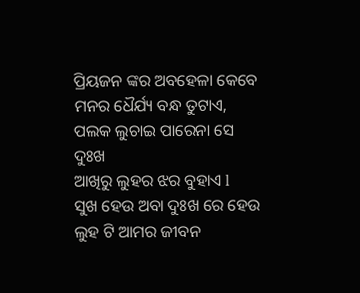ପ୍ରିୟଜନ ଙ୍କର ଅବହେଳା କେବେ
ମନର ଧୈର୍ଯ୍ୟ ବନ୍ଧ ତୁଟାଏ,
ପଲକ ଲୁଚାଇ ପାରେନା ସେ ଦୁଃଖ
ଆଖିରୁ ଲୁହର ଝର ବୁହାଏ l
ସୁଖ ହେଉ ଅବା ଦୁଃଖ ରେ ହେଉ
ଲୁହ ଟି ଆମର ଜୀବନ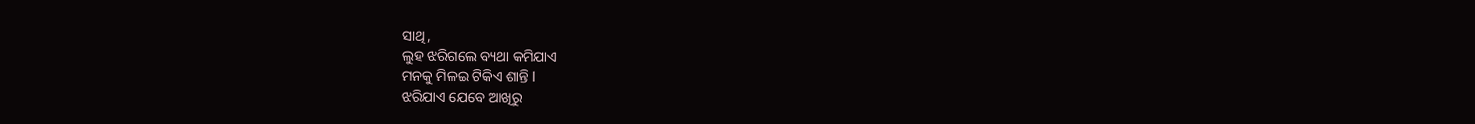ସାଥି,
ଲୁହ ଝରିଗଲେ ବ୍ୟଥା କମିଯାଏ
ମନକୁ ମିଳଇ ଟିକିଏ ଶାନ୍ତି l
ଝରିଯାଏ ଯେବେ ଆଖିରୁ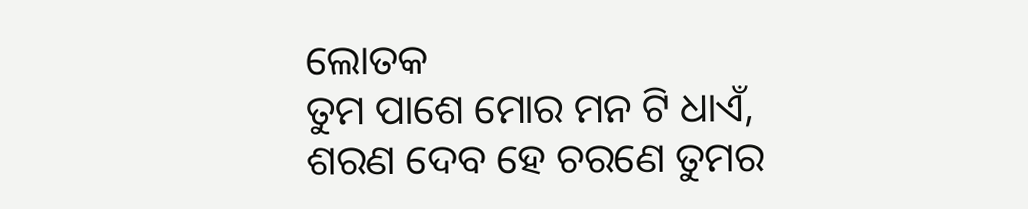ଲୋତକ
ତୁମ ପାଶେ ମୋର ମନ ଟି ଧାଏଁ,
ଶରଣ ଦେବ ହେ ଚରଣେ ତୁମର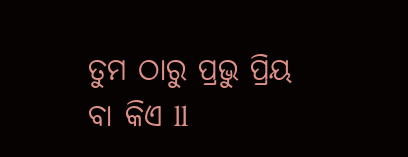ତୁମ ଠାରୁ ପ୍ରଭୁ ପ୍ରିୟ ବା କିଏ ll